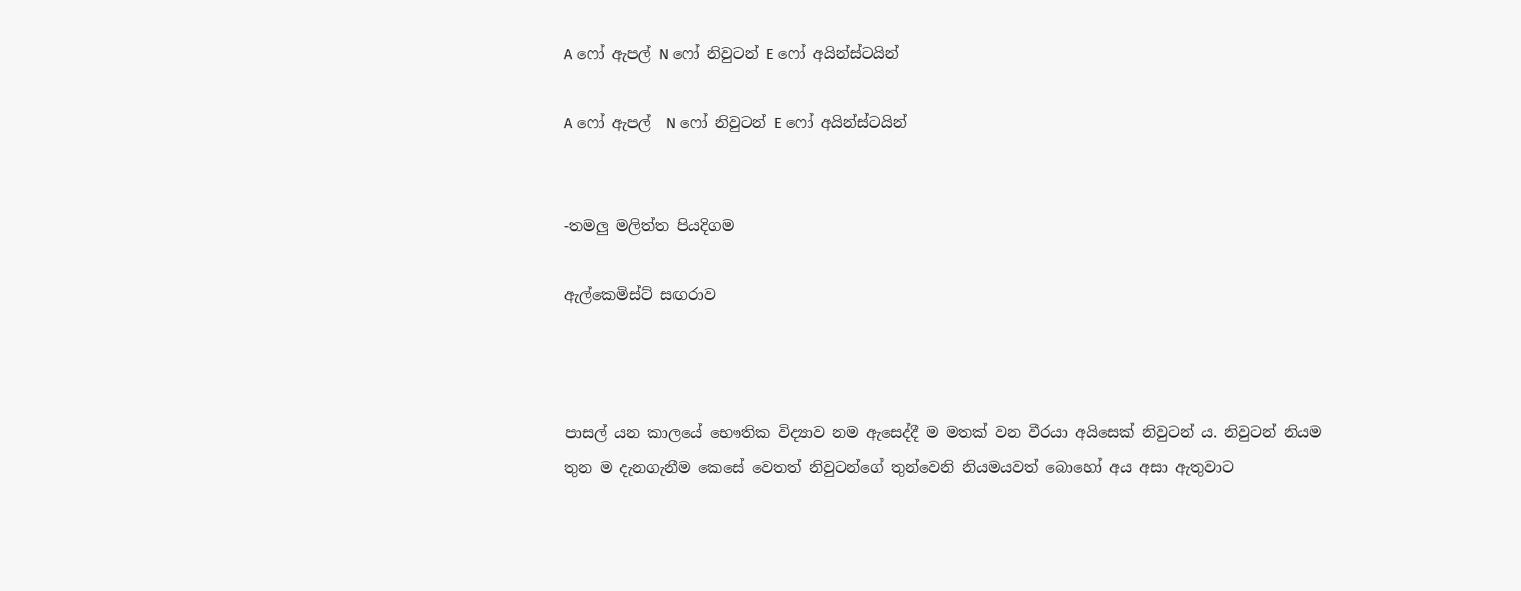A ෆෝ ඇපල් N ෆෝ නිවුටන් E ෆෝ අයින්ස්ටයින්

A ෆෝ ඇපල්  N ෆෝ නිවුටන් E ෆෝ අයින්ස්ටයින්


-තමලු මලිත්ත පියදිගම

ඇල්කෙමිස්ට් සඟරාව



පාසල් යන කාලයේ භෞතික විද්‍යාව නම ඇසෙද්දී ම මතක් වන වීරයා අයිසෙක් නිවුටන් ය. නිවුටන් නියම තුන ම දැනගැනීම කෙසේ වෙතත් නිවුටන්ගේ තුන්වෙනි නියමයවත් බොහෝ අය අසා ඇතුවාට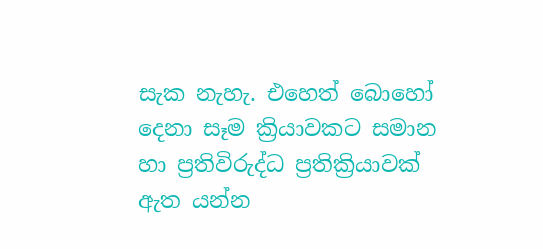සැක නැහැ. එහෙත් බොහෝ දෙනා සෑම ක්‍රියාවකට සමාන හා ප්‍රතිවිරුද්ධ ප්‍රතික්‍රියාවක් ඇත යන්න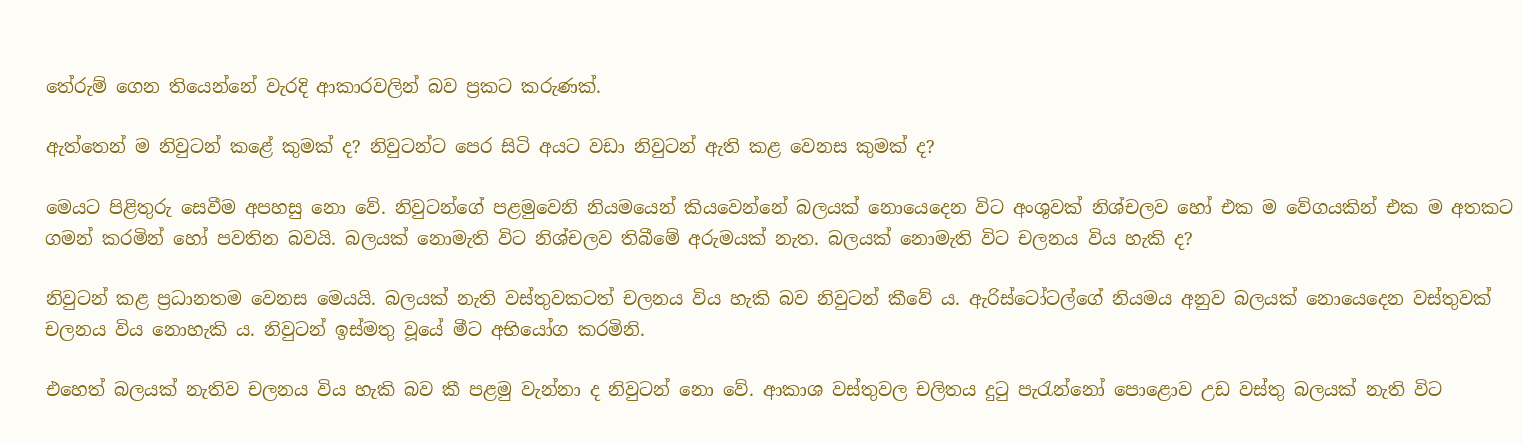තේරුම් ගෙන තියෙන්නේ වැරදි ආකාරවලින් බව ප්‍රකට කරුණක්.

ඇත්තෙන් ම නිවුටන් කළේ කුමක් ද? නිවුටන්ට පෙර සිටි අයට වඩා නිවුටන් ඇති කළ වෙනස කුමක් ද?

මෙයට පිළිතුරු සෙවීම අපහසු නො වේ. නිවුටන්ගේ පළමුවෙනි නියමයෙන් කියවෙන්නේ බලයක් නොයෙදෙන විට අංශුවක් නිශ්චලව හෝ එක ම වේගයකින් එක ම අතකට ගමන් කරමින් හෝ පවතින බවයි. බලයක් නොමැති විට නිශ්චලව තිබීමේ අරුමයක් නැත. බලයක් නොමැති විට චලනය විය හැකි ද?

නිවුටන් කළ ප්‍රධානතම වෙනස මෙයයි. බලයක් නැති වස්තුවකටත් චලනය විය හැකි බව නිවුටන් කීවේ ය. ඇරිස්ටෝටල්ගේ නියමය අනුව බලයක් නොයෙදෙන වස්තුවක් චලනය විය නොහැකි ය. නිවුටන් ඉස්මතු වූයේ මීට අභියෝග කරමිනි.

එහෙත් බලයක් නැතිව චලනය විය හැකි බව කී පළමු වැන්නා ද නිවුටන් නො වේ. ආකාශ වස්තුවල චලිතය දුටු පැරැන්නෝ පොළොව උඩ වස්තු බලයක් නැති විට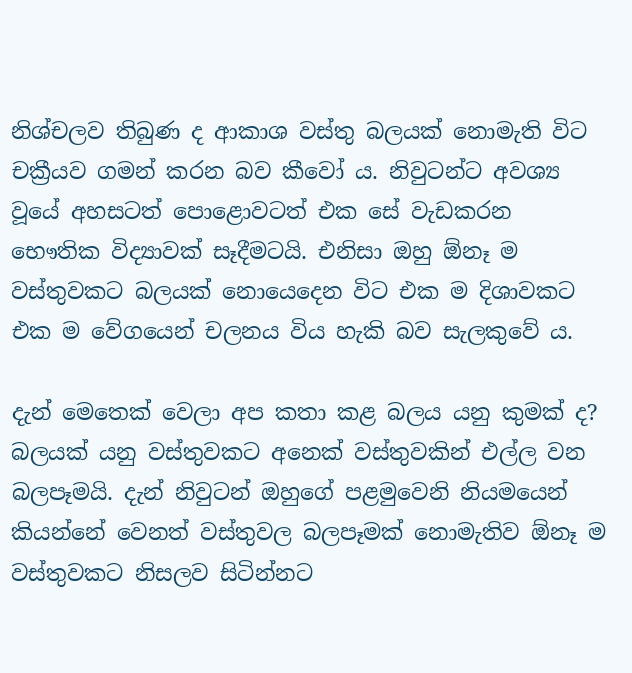නිශ්චලව තිබුණ ද ආකාශ වස්තු බලයක් නොමැති විට චක්‍රීයව ගමන් කරන බව කීවෝ ය. නිවුටන්ට අවශ්‍ය වූයේ අහසටත් පොළොවටත් එක සේ වැඩකරන භෞතික විද්‍යාවක් සෑදීමටයි. එනිසා ඔහු ඕනෑ ම වස්තුවකට බලයක් නොයෙදෙන විට එක ම දිශාවකට එක ම වේගයෙන් චලනය විය හැකි බව සැලකුවේ ය.

දැන් මෙතෙක් වෙලා අප කතා කළ බලය යනු කුමක් ද? බලයක් යනු වස්තුවකට අනෙක් වස්තුවකින් එල්ල වන බලපෑමයි. දැන් නිවුටන් ඔහුගේ පළමුවෙනි නියමයෙන් කියන්නේ වෙනත් වස්තුවල බලපෑමක් නොමැතිව ඕනෑ ම වස්තුවකට නිසලව සිටින්නට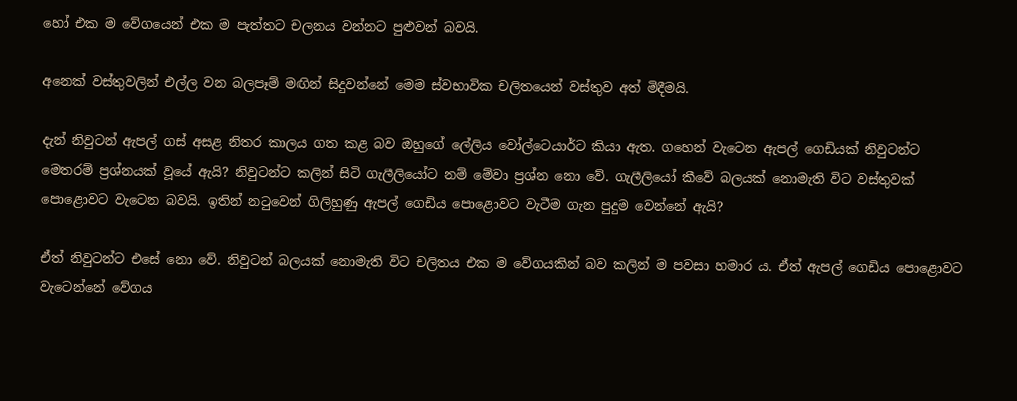හෝ එක ම වේගයෙන් එක ම පැත්තට චලනය වන්නට පුළුවන් බවයි.

අනෙක් වස්තුවලින් එල්ල වන බලපෑම් මඟින් සිදුවන්නේ මෙම ස්වභාවික චලිතයෙන් වස්තුව අත් මිදීමයි.

දැන් නිවුටන් ඇපල් ගස් අසළ නිතර කාලය ගත කළ බව ඔහුගේ ලේලිය වෝල්ටෙයාර්ට කියා ඇත. ගහෙන් වැටෙන ඇපල් ගෙඩියක් නිවුටන්ට මෙතරම් ප්‍රශ්නයක් වූයේ ඇයි? නිවුටන්ට කලින් සිටි ගැලීලියෝට නම් මේවා ප්‍රශ්න නො වේ. ගැලීලියෝ කීවේ බලයක් නොමැති විට වස්තුවක් පොළොවට වැටෙන බවයි. ඉතින් නටුවෙන් ගිලිහුණු ඇපල් ගෙඩිය පොළොවට වැටීම ගැන පුදුම වෙන්නේ ඇයි?

ඒත් නිවුටන්ට එසේ නො වේ. නිවුටන් බලයක් නොමැති විට චලිතය එක ම වේගයකින් බව කලින් ම පවසා හමාර ය. ඒත් ඇපල් ගෙඩිය පොළොවට වැටෙන්නේ වේගය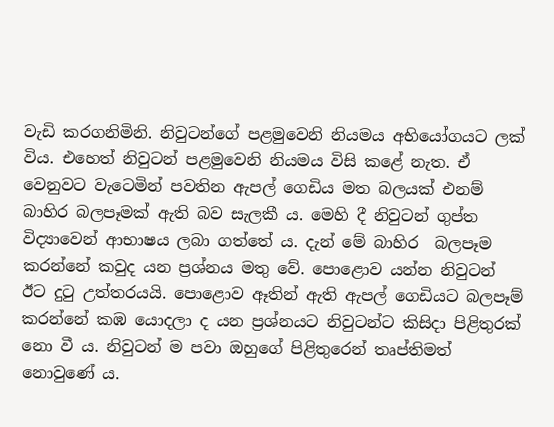වැඩි කරගනිමිනි. නිවුටන්ගේ පළමුවෙනි නියමය අභියෝගයට ලක් විය. එහෙත් නිවුටන් පළමුවෙනි නියමය විසි කළේ නැත. ඒ වෙනුවට වැටෙමින් පවතින ඇපල් ගෙඩිය මත බලයක් එනම් බාහිර බලපෑමක් ඇති බව සැලකී ය. මෙහි දී නිවුටන් ගුප්ත විද්‍යාවෙන් ආභාෂය ලබා ගත්තේ ය. දැන් මේ බාහිර  බලපෑම කරන්නේ කවුද යන ප්‍රශ්නය මතු වේ. පොළොව යන්න නිවුටන් ඊට දුටු උත්තරයයි. පොළොව ඈතින් ඇති ඇපල් ගෙඩියට බලපෑම් කරන්නේ කඹ යොදලා ද යන ප්‍රශ්නයට නිවුටන්ට කිසිදා පිළිතුරක් නො වී ය. නිවුටන් ම පවා ඔහුගේ පිළිතුරෙන් තෘප්තිමත් නොවුණේ ය.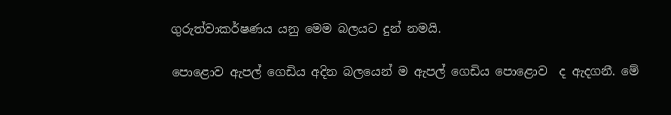ගුරුත්වාකර්ෂණය යනු මෙම බලයට දුන් නමයි.

පොළොව ඇපල් ගෙඩිය අදින බලයෙන් ම ඇපල් ගෙඩිය පොළොව  ද ඇදගනී. මේ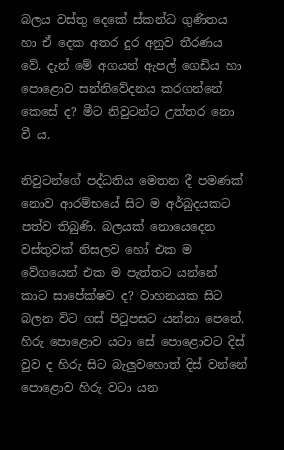බලය වස්තු දෙකේ ස්කන්ධ ගුණිතය හා ඒ දෙක අතර දුර අනුව තීරණය වේ. දැන් මේ අගයන් ඇපල් ගෙඩිය හා පොළොව සන්නිවේදනය කරගන්නේ කෙසේ ද? මීට නිවුටන්ට උත්තර නො වී ය.

නිවුටන්ගේ පද්ධතිය මෙතන දී පමණක් නොව ආරම්භයේ සිට ම අර්බුදයකට පත්ව තිබුණි. බලයක් නොයෙදෙන වස්තුවක් නිසලව හෝ එක ම වේගයෙන් එක ම පැත්තට යන්නේ කාට සාපේක්ෂව ද? වාහනයක සිට බලන විට ගස් පිටුපසට යන්නා පෙනේ. හිරු පොළොව යටා සේ පොළොවට දිස් වුව ද හිරු සිට බැලුවහොත් දිස් වන්නේ පොළොව හිරු වටා යන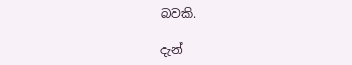බවකි.

දැන්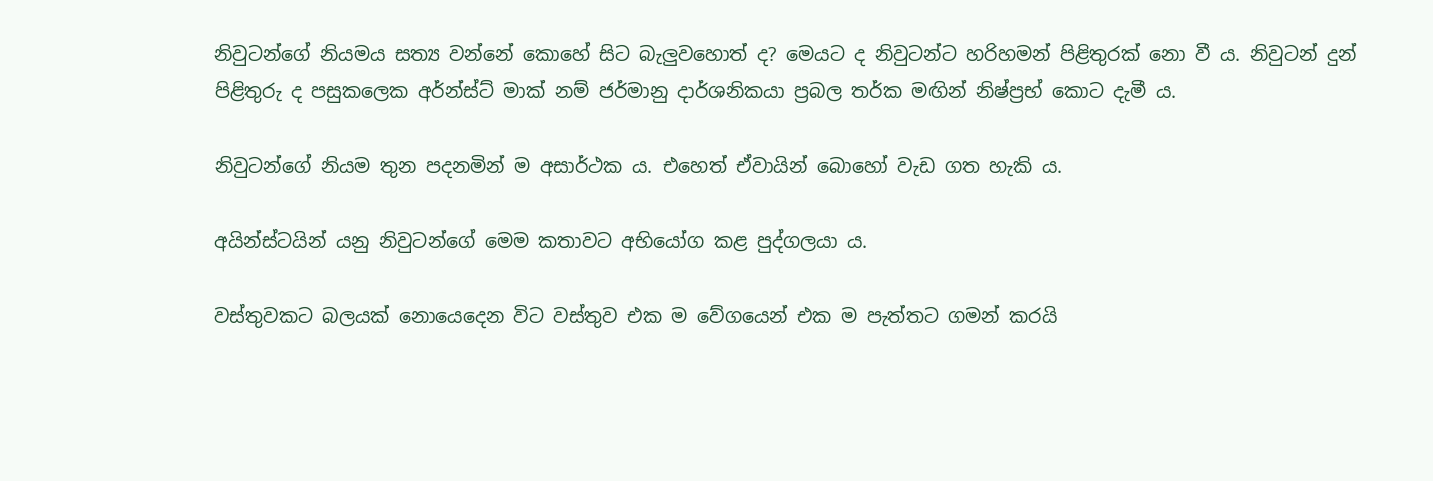නිවුටන්ගේ නියමය සත්‍ය වන්නේ කොහේ සිට බැලුවහොත් ද? මෙයට ද නිවුටන්ට හරිහමන් පිළිතුරක් නො වී ය. නිවුටන් දුන් පිළිතුරු ද පසුකලෙක අර්න්ස්ට් මාක් නම් ජර්මානු දාර්ශනිකයා ප්‍රබල තර්ක මඟින් නිෂ්ප්‍රභ් කොට දැමී ය.

නිවුටන්ගේ නියම තුන පදනමින් ම අසාර්ථක ය. එහෙත් ඒවායින් බොහෝ වැඩ ගත හැකි ය.

අයින්ස්ටයින් යනු නිවුටන්ගේ මෙම කතාවට අභියෝග කළ පුද්ගලයා ය.

වස්තුවකට බලයක් නොයෙදෙන විට වස්තුව එක ම වේගයෙන් එක ම පැත්තට ගමන් කරයි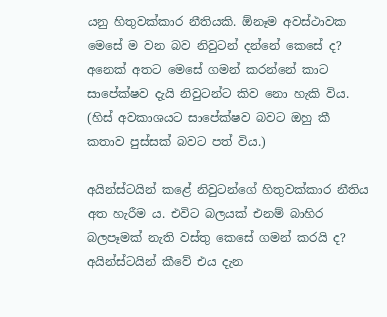යනු හිතුවක්කාර නීතියකි. ඕනෑම අවස්ථාවක මෙසේ ම වන බව නිවුටන් දන්නේ කෙසේ ද? අනෙක් අතට මෙසේ ගමන් කරන්නේ කාට සාපේක්ෂව දැයි නිවුටන්ට කිව නො හැකි විය. (හිස් අවකාශයට සාපේක්ෂව බවට ඔහු කී කතාව පුස්සක් බවට පත් විය.)

අයින්ස්ටයින් කළේ නිවුටන්ගේ හිතුවක්කාර නීතිය අත හැරීම ය. එවිට බලයක් එනම් බාහිර බලපෑමක් නැති වස්තු කෙසේ ගමන් කරයි ද? අයින්ස්ටයින් කීවේ එය දැන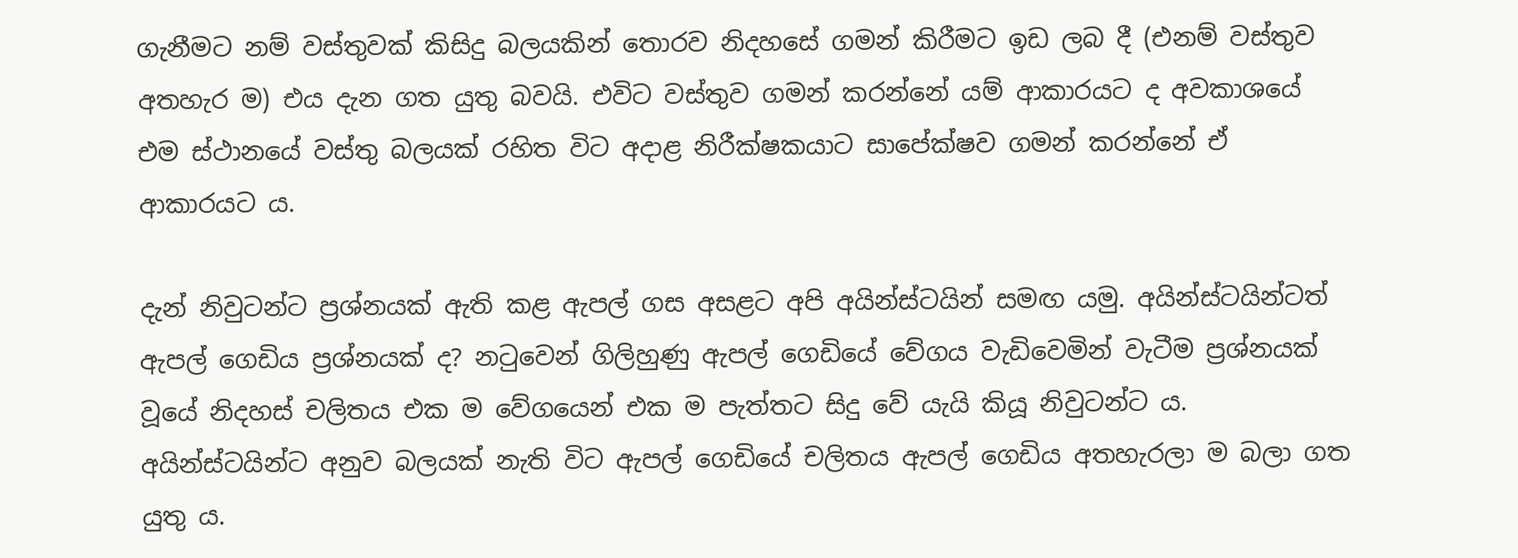ගැනීමට නම් වස්තුවක් කිසිදු බලයකින් තොරව නිදහසේ ගමන් කිරීමට ඉඩ ලබ දී (එනම් වස්තුව අතහැර ම) එය දැන ගත යුතු බවයි. එවිට වස්තුව ගමන් කරන්නේ යම් ආකාරයට ද අවකාශයේ එම ස්ථානයේ වස්තු බලයක් රහිත විට අදාළ නිරීක්ෂකයාට සාපේක්ෂව ගමන් කරන්නේ ඒ ආකාරයට ය.

දැන් නිවුටන්ට ප්‍රශ්නයක් ඇති කළ ඇපල් ගස අසළට අපි අයින්ස්ටයින් සමඟ යමු. අයින්ස්ටයින්ටත් ඇපල් ගෙඩිය ප්‍රශ්නයක් ද? නටුවෙන් ගිලිහුණු ඇපල් ගෙඩියේ වේගය වැඩිවෙමින් වැටීම ප්‍රශ්නයක් වූයේ නිදහස් චලිතය එක ම වේගයෙන් එක ම පැත්තට සිදු වේ යැයි කියූ නිවුටන්ට ය. අයින්ස්ටයින්ට අනුව බලයක් නැති විට ඇපල් ගෙඩියේ චලිතය ඇපල් ගෙඩිය අතහැරලා ම බලා ගත යුතු ය.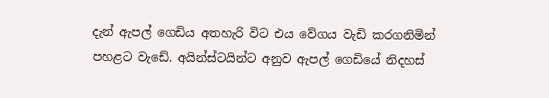දැන් ඇපල් ගෙඩිය අතහැරි විට එය වේගය වැඩි කරගනිමින් පහළට වැඩේ. අයින්ස්ටයින්ට අනුව ඇපල් ගෙඩියේ නිදහස්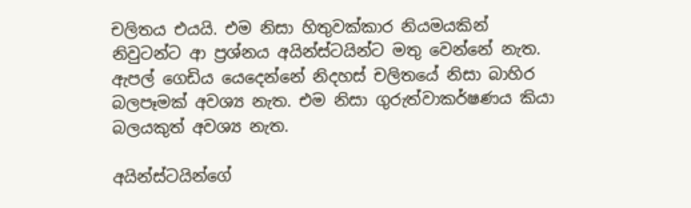චලිතය එයයි. එම නිසා හිතුවක්කාර නියමයකින් නිවුටන්ට ආ ප්‍රශ්නය අයින්ස්ටයින්ට මතු වෙන්නේ නැත. ඇපල් ගෙඩිය යෙදෙන්නේ නිදහස් චලිතයේ නිසා බාහිර බලපෑමක් අවශ්‍ය නැත. එම නිසා ගුරුත්වාකර්ෂණය කියා බලයකුත් අවශ්‍ය නැත.

අයින්ස්ටයින්ගේ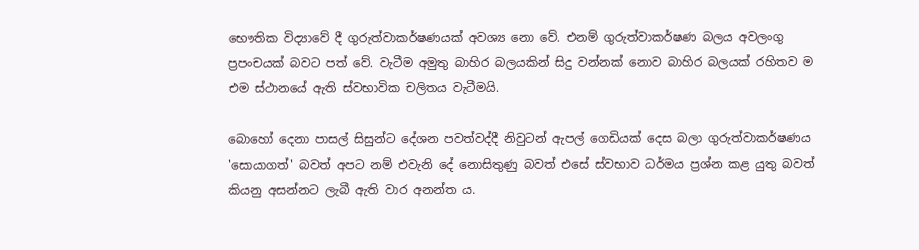භෞතික විද්‍යාවේ දී ගුරුත්වාකර්ෂණයක් අවශ්‍ය නො වේ. එනම් ගුරුත්වාකර්ෂණ බලය අවලංගු ප්‍රපංචයක් බවට පත් වේ. වැටීම අමුතු බාහිර බලයකින් සිදු වන්නක් නොව බාහිර බලයක් රහිතව ම එම ස්ථානයේ ඇති ස්වභාවික චලිතය වැටීමයි.

බොහෝ දෙනා පාසල් සිසුන්ට දේශන පවත්වද්දී නිවුටන් ඇපල් ගෙඩියක් දෙස බලා ගුරුත්වාකර්ෂණය 'සොයාගත්' බවත් අපට නම් එවැනි දේ නොසිතුණු බවත් එසේ ස්වභාව ධර්මය ප්‍රශ්න කළ යුතු බවත් කියනු අසන්නට ලැබී ඇති වාර අනන්ත ය.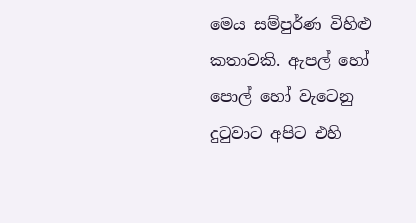මෙය සම්පුර්ණ විහිළු කතාවකි. ඇපල් හෝ පොල් හෝ වැටෙනු දුටුවාට අපිට එහි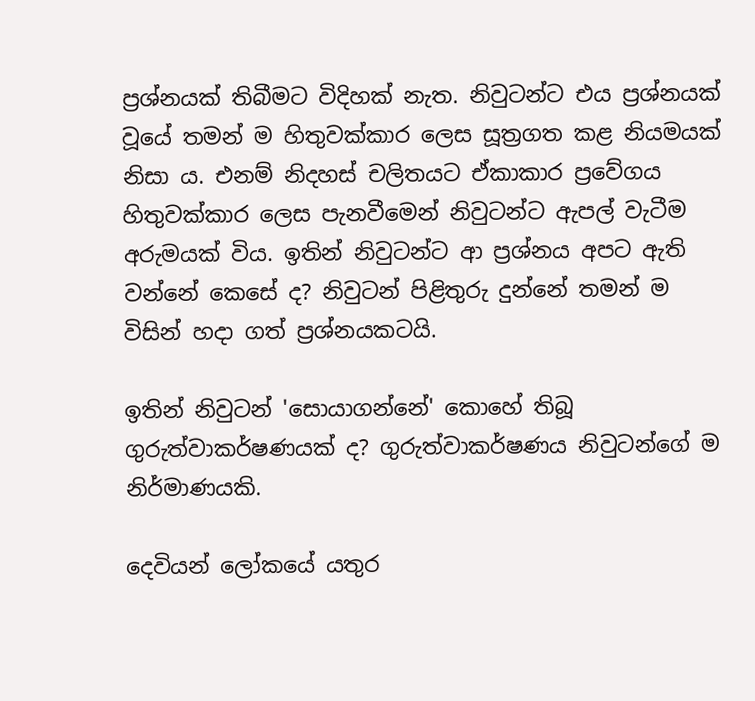ප්‍රශ්නයක් තිබීමට විදිහක් නැත. නිවුටන්ට එය ප්‍රශ්නයක් වූයේ තමන් ම හිතුවක්කාර ලෙස සූත්‍රගත කළ නියමයක් නිසා ය. එනම් නිදහස් චලිතයට ඒකාකාර ප්‍රවේගය හිතුවක්කාර ලෙස පැනවීමෙන් නිවුටන්ට ඇපල් වැටීම අරුමයක් විය. ඉතින් නිවුටන්ට ආ ප්‍රශ්නය අපට ඇති වන්නේ කෙසේ ද? නිවුටන් පිළිතුරු දුන්නේ තමන් ම විසින් හදා ගත් ප්‍රශ්නයකටයි.

ඉතින් නිවුටන් 'සොයාගන්නේ' කොහේ තිබූ ගුරුත්වාකර්ෂණයක් ද? ගුරුත්වාකර්ෂණය නිවුටන්ගේ ම නිර්මාණයකි.

දෙවියන් ලෝකයේ යතුර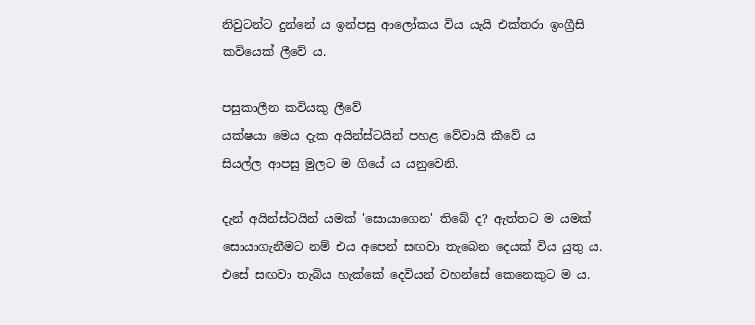නිවුටන්ට දුන්නේ ය ඉන්පසු ආලෝකය විය යැයි එක්තරා ඉංග්‍රීසි කවියෙක් ලීවේ ය.

පසුකාලීන කවියකු ලීවේ
යක්ෂයා මෙය දැක අයින්ස්ටයින් පහළ වේවායි කීවේ ය
සියල්ල ආපසු මුලට ම ගියේ ය යනුවෙනි.

දැන් අයින්ස්ටයින් යමක් 'සොයාගෙන' තිබේ ද? ඇත්තට ම යමක් සොයාගැනීමට නම් එය අපෙන් සඟවා තැබෙන දෙයක් විය යුතු ය. එසේ සඟවා තැබිය හැක්කේ දෙවියන් වහන්සේ කෙනෙකුට ම ය.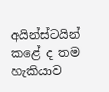අයින්ස්ටයින් කළේ ද තම හැකියාව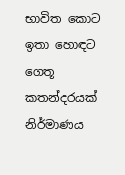භාවිත කොට ඉතා හොඳට ගෙතූ කතන්දරයක් නිර්මාණය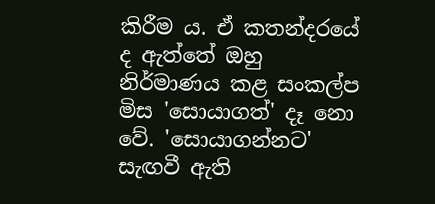කිරීම ය. ඒ කතන්දරයේ ද ඇත්තේ ඔහු නිර්මාණය කළ සංකල්ප මිස 'සොයාගත්' දෑ නො වේ. 'සොයාගන්නට' සැඟවී ඇති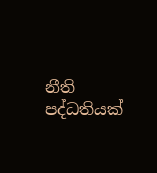නීති පද්ධතියක්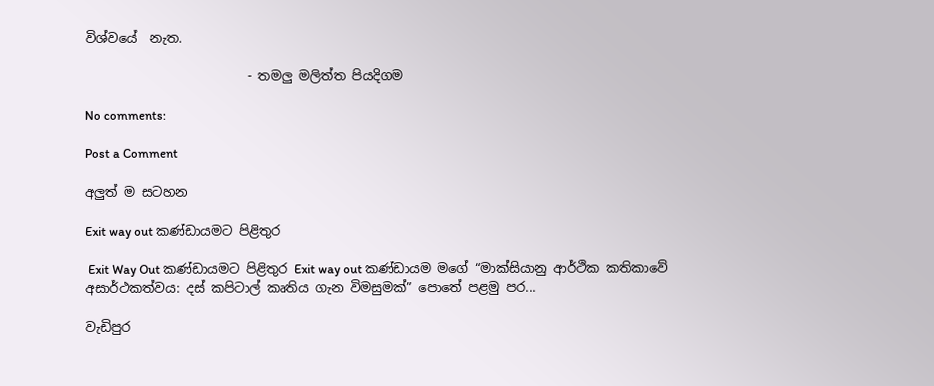විශ්වයේ  නැත.

                         - තමලු මලිත්ත පියදිගම

No comments:

Post a Comment

අලුත් ම සටහන

Exit way out කණ්ඩායමට පිළිතුර

 Exit Way Out කණ්ඩායමට පිළිතුර Exit way out කණ්ඩායම මගේ “මාක්සියානු ආර්ථික කතිකාවේ අසාර්ථකත්වය: දස් කපිටාල් කෘතිය ගැන විමසුමක්” පොතේ පළමු පර...

වැඩිපුර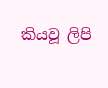කියවූ ලිපි